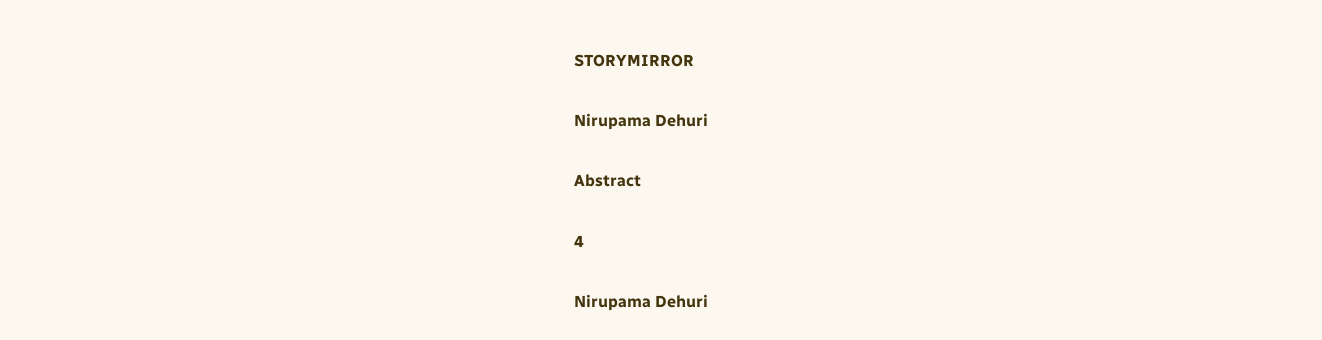STORYMIRROR

Nirupama Dehuri

Abstract

4

Nirupama Dehuri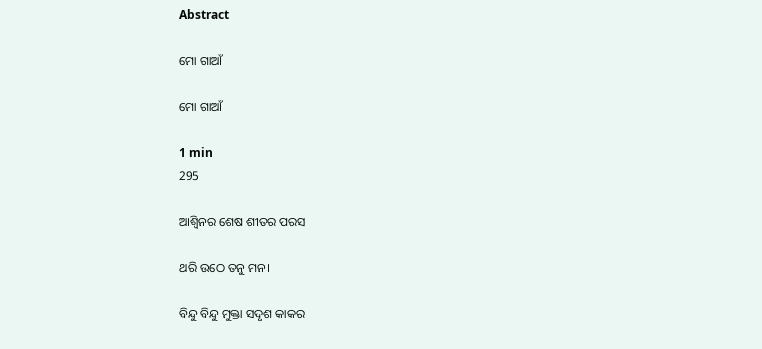Abstract

ମୋ ଗାଆଁ

ମୋ ଗାଆଁ

1 min
295

ଆଶ୍ୱିନର ଶେଷ ଶୀତର ପରସ

ଥରି ଉଠେ ତନୁ ମନ।

ବିନ୍ଦୁ ବିନ୍ଦୁ ମୁକ୍ତା ସଦୃଶ କାକର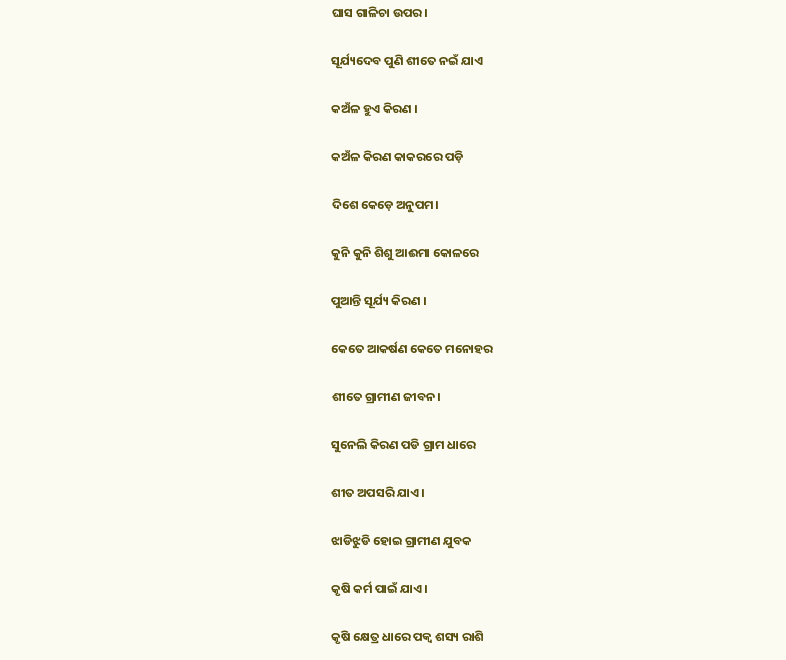ଘାସ ଗାଳିଚା ଉପର।

ସୂର୍ଯ୍ୟଦେବ ପୁଣି ଶୀତେ ନଇଁ ଯାଏ

କଅଁଳ ହୁଏ କିରଣ ।

କଅଁଳ କିରଣ କାକରରେ ପଡ଼ି

ଦିଶେ କେଡ଼େ ଅନୁପମ।

କୁନି କୁନି ଶିଶୁ ଆଈମା କୋଳରେ

ପୁଆନ୍ତି ସୂର୍ଯ୍ୟ କିରଣ ।

କେତେ ଆକର୍ଷଣ କେତେ ମନୋହର

ଶୀତେ ଗ୍ରାମୀଣ ଜୀବନ।

ସୁନେଲି କିରଣ ପଡି ଗ୍ରାମ ଧାରେ

ଶୀତ ଅପସରି ଯାଏ।

ଝାଡିଝୁଡି ହୋଇ ଗ୍ରାମୀଣ ଯୁବକ

କୃଷି କର୍ମ ପାଇଁ ଯାଏ।

କୃଷି କ୍ଷେତ୍ର ଧାରେ ପକ୍ବ ଶସ୍ୟ ରାଶି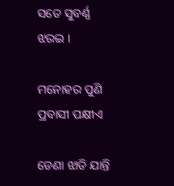ସତେ ସୁବର୍ଣ୍ଣ ଝରଇ ।

ମନୋହର ପୁଣି ପ୍ରବାସୀ ପକ୍ଷୀଏ

ଡେଣା ଝାଡି ଯାନ୍ତି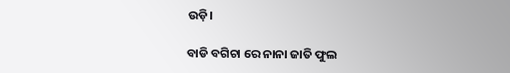ଉଡ଼ି।

ବାଡି ବଗିଚା ରେ ନାନା ଜାତି ଫୁଲ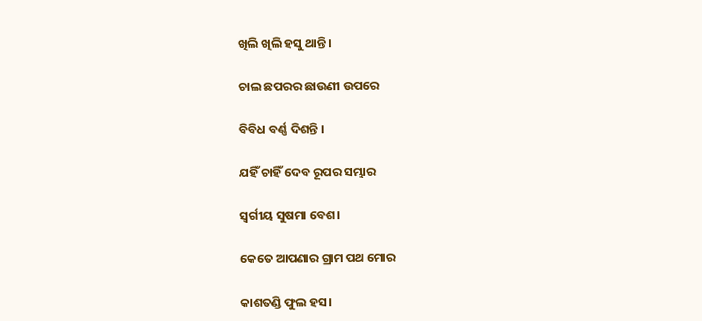ଖିଲି ଖିଲି ହସୁ ଥାନ୍ତି ।

ଚାଲ ଛପରର ଛାଉଣୀ ଉପରେ

ବିବିଧ ବର୍ଣ୍ଣ ଦିଶନ୍ତି ‌।

ଯହିଁ ଚାହିଁ ଦେବ ରୂପର ସମ୍ଭାର

ସ୍ୱର୍ଗୀୟ ସୁଷମା ବେଶ।

କେତେ ଆପଣାର ଗ୍ରାମ ପଥ ମୋର

କାଶତଣ୍ଡି ଫୁଲ ହସ।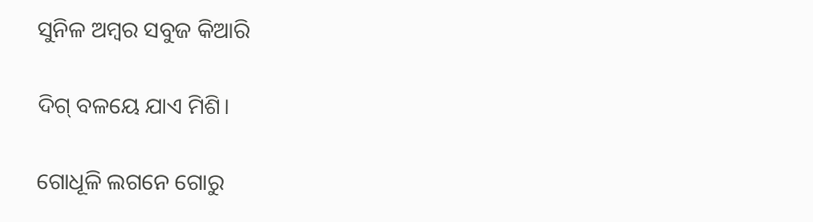ସୁନିଳ ଅମ୍ୱର ସବୁଜ କିଆରି

ଦିଗ୍ ବଳୟେ ଯାଏ ମିଶି।

ଗୋଧୂଳି ଲଗନେ ଗୋରୁ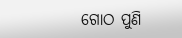ଗୋଠ ପୁଣି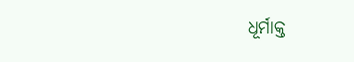ଧୂର୍ମାକ୍ତ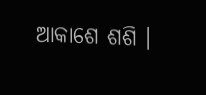ଆକାଶେ ଶଶି ।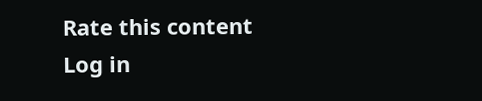Rate this content
Log in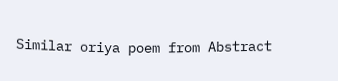Similar oriya poem from Abstract